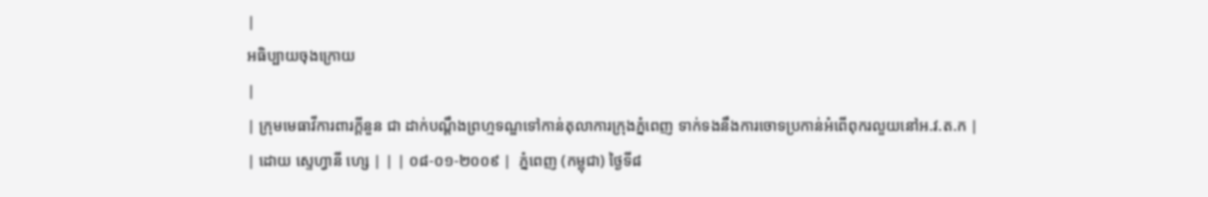|
អធិប្បាយចុងក្រោយ
|
| ក្រុមមេធាវីការពារក្តីនួន ជា ដាក់បណ្តឹងព្រហ្មទណ្ឌទៅកាន់តុលាការក្រុងភ្នំពេញ ទាក់ទងនឹងការចោទប្រកាន់អំពើពុករលួយនៅអ.វ.ត.ក |
| ដោយ ស្ទេហ្វានី ហ្សេ | | | ០៨-០១-២០០៩ |  ភ្នំពេញ (កម្ពុជា) ថ្ងៃទី៨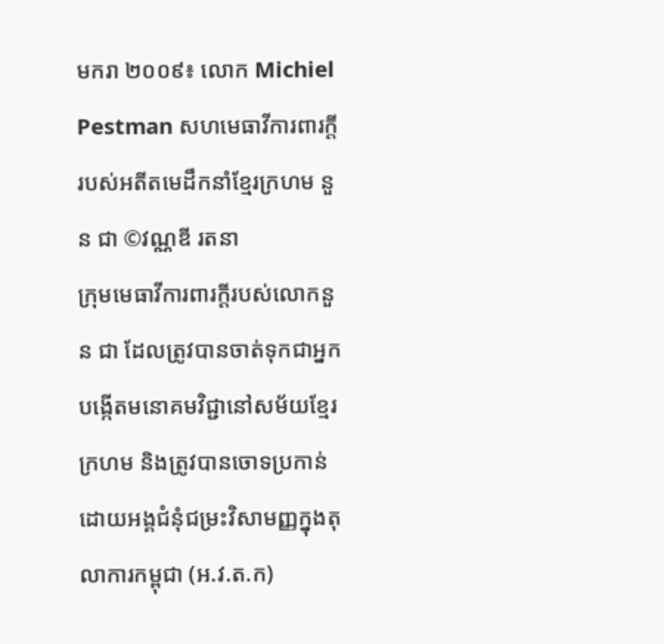មករា ២០០៩៖ លោក Michiel Pestman សហមេធាវីការពារក្តីរបស់អតីតមេដឹកនាំខ្មែរក្រហម នួន ជា ©វណ្ណឌី រតនា
ក្រុមមេធាវីការពារក្តីរបស់លោកនួន ជា ដែលត្រូវបានចាត់ទុកជាអ្នកបង្កើតមនោគមវិជ្ជានៅសម័យខ្មែរក្រហម និងត្រូវបានចោទប្រកាន់ដោយអង្គជំនុំជម្រះវិសាមញ្ញក្នុងតុលាការកម្ពុជា (អ.វ.ត.ក)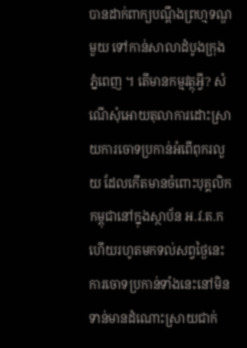បានដាក់ពាក្យបណ្តឹងព្រហ្មទណ្ឌមួយ ទៅកាន់សាលាដំបូងក្រុងភ្នំពេញ ។ តើមានកម្មវត្ថុអ្វី? សំណើសុំអោយតុលាការដោះស្រាយការចោទប្រកាន់អំពើពុករលួយ ដែលកើតមានចំពោះបុគ្គលិកកម្ពុជានៅក្នុងស្ថាប័ន អ.វ.ត.ក ហើយរហូតមកទល់សព្វថ្ងៃនេះ ការចោទប្រកាន់ទាំងនេះនៅមិនទាន់មានដំណោះស្រាយជាក់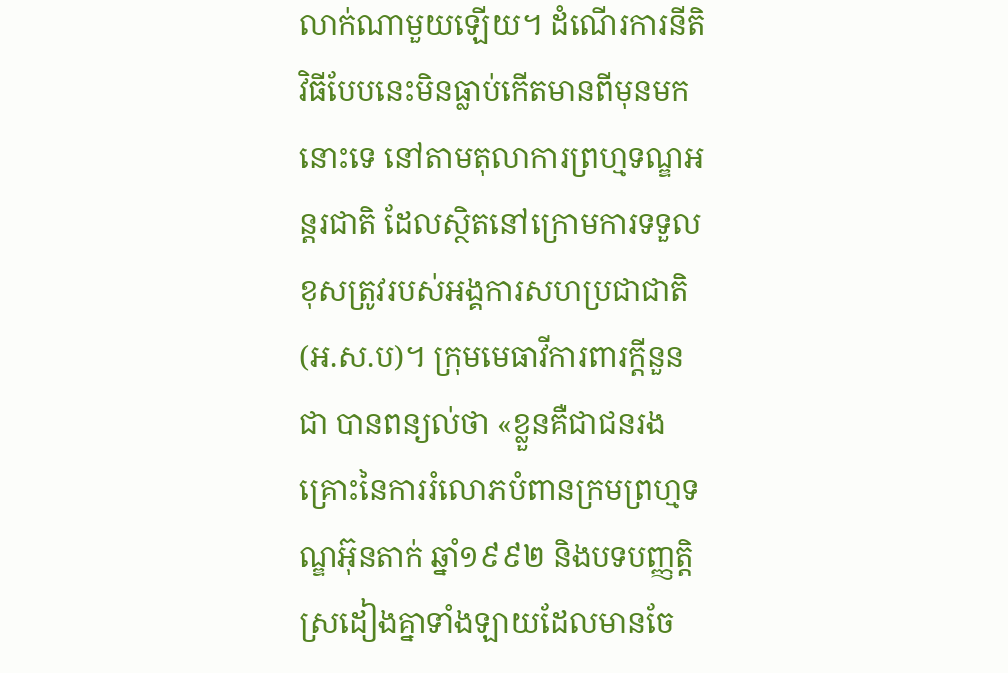លាក់ណាមួយឡើយ។ ដំណើរការនីតិវិធីបែបនេះមិនធ្លាប់កើតមានពីមុនមកនោះទេ នៅតាមតុលាការព្រហ្មទណ្ឌអន្តរជាតិ ដែលស្ថិតនៅក្រោមការទទួលខុសត្រូវរបស់អង្គការសហប្រជាជាតិ (អ.ស.ប)។ ក្រុមមេធាវីការពារក្តីនួន ជា បានពន្យល់ថា «ខ្លួនគឺជាជនរងគ្រោះនៃការរំលោភបំពានក្រមព្រហ្មទណ្ឌអ៊ុនតាក់ ឆ្នាំ១៩៩២ និងបទបញ្ញត្តិស្រដៀងគ្នាទាំងឡាយដែលមានចែ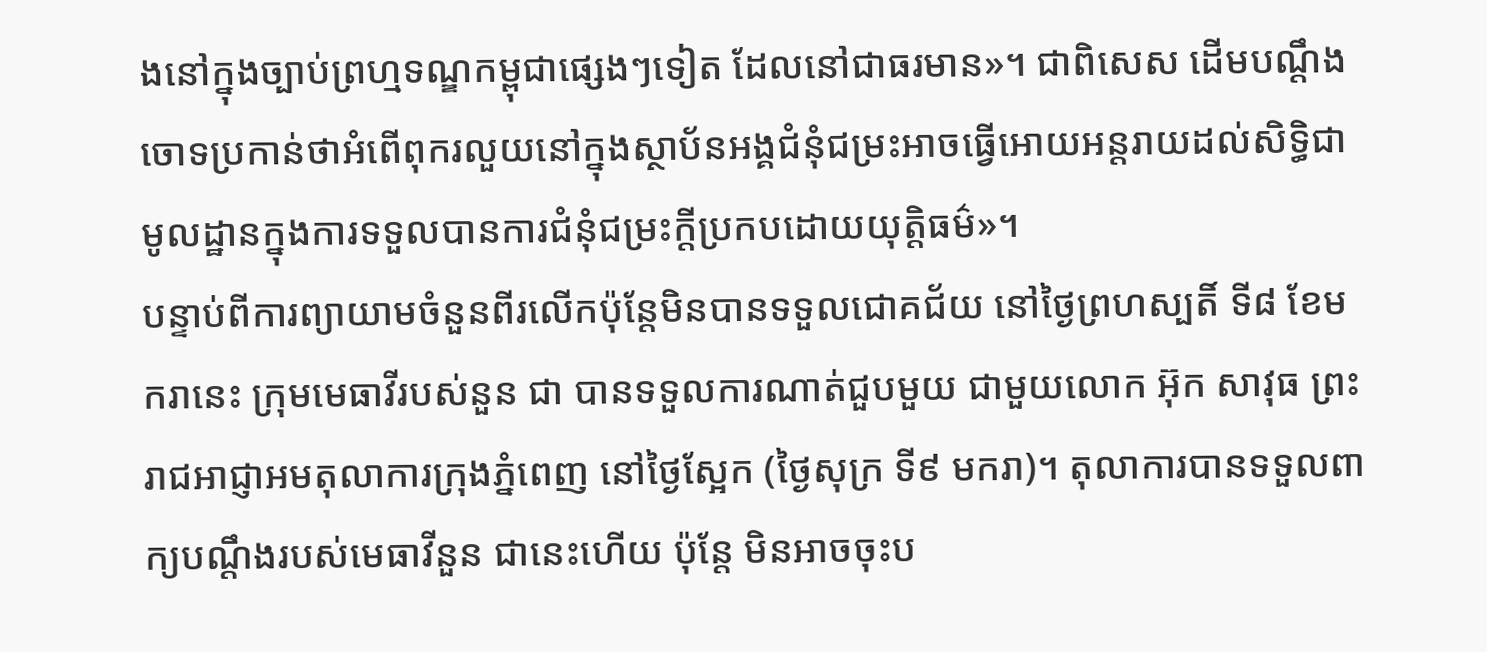ងនៅក្នុងច្បាប់ព្រហ្មទណ្ឌកម្ពុជាផ្សេងៗទៀត ដែលនៅជាធរមាន»។ ជាពិសេស ដើមបណ្តឹងចោទប្រកាន់ថាអំពើពុករលួយនៅក្នុងស្ថាប័នអង្គជំនុំជម្រះអាចធ្វើអោយអន្តរាយដល់សិទ្ធិជាមូលដ្ឋានក្នុងការទទួលបានការជំនុំជម្រះក្តីប្រកបដោយយុត្តិធម៌»។
បន្ទាប់ពីការព្យាយាមចំនួនពីរលើកប៉ុន្តែមិនបានទទួលជោគជ័យ នៅថ្ងៃព្រហស្បតិ៍ ទី៨ ខែមករានេះ ក្រុមមេធាវីរបស់នួន ជា បានទទួលការណាត់ជួបមួយ ជាមួយលោក អ៊ុក សាវុធ ព្រះរាជអាជ្ញាអមតុលាការក្រុងភ្នំពេញ នៅថ្ងៃស្អែក (ថ្ងៃសុក្រ ទី៩ មករា)។ តុលាការបានទទួលពាក្យបណ្តឹងរបស់មេធាវីនួន ជានេះហើយ ប៉ុន្តែ មិនអាចចុះប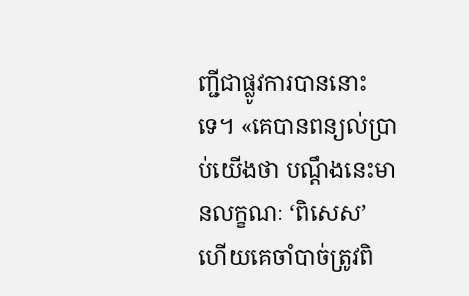ញ្ជីជាផ្លូវការបាននោះទេ។ «គេបានពន្យល់ប្រាប់យើងថា បណ្តឹងនេះមានលក្ខណៈ ‘ពិសេស’ ហើយគេចាំបាច់ត្រូវពិ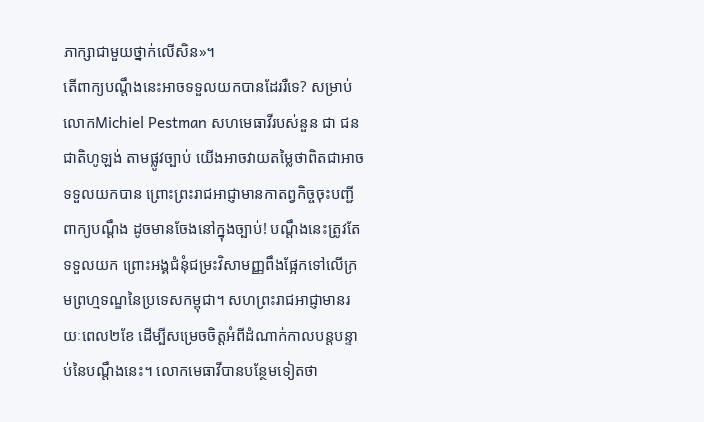ភាក្សាជាមួយថ្នាក់លើសិន»។
តើពាក្យបណ្តឹងនេះអាចទទួលយកបានដែររឺទេ? សម្រាប់លោកMichiel Pestman សហមេធាវីរបស់នួន ជា ជនជាតិហូឡង់ តាមផ្លូវច្បាប់ យើងអាចវាយតម្លៃថាពិតជាអាចទទួលយកបាន ព្រោះព្រះរាជអាជ្ញាមានកាតព្វកិច្ចចុះបញ្ជីពាក្យបណ្តឹង ដូចមានចែងនៅក្នុងច្បាប់! បណ្តឹងនេះត្រូវតែទទួលយក ព្រោះអង្គជំនុំជម្រះវិសាមញ្ញពឹងផ្អែកទៅលើក្រមព្រហ្មទណ្ឌនៃប្រទេសកម្ពុជា។ សហព្រះរាជអាជ្ញាមានរយៈពេល២ខែ ដើម្បីសម្រេចចិត្តអំពីដំណាក់កាលបន្តបន្ទាប់នៃបណ្តឹងនេះ។ លោកមេធាវីបានបន្ថែមទៀតថា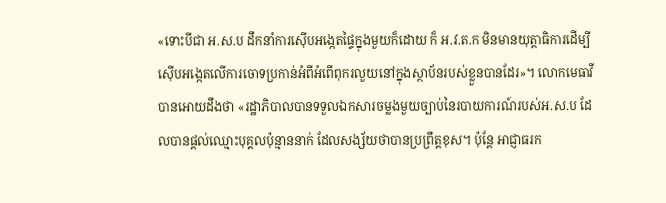«ទោះបីជា អ.ស.ប ដឹកនាំការស៊ើបអង្កេតផ្ទៃក្នុងមួយក៏ដោយ ក៏ អ.វ.ត.ក មិនមានយុត្តាធិការដើម្បីស៊ើបអង្កេតលើការចោទប្រកាន់អំពីអំពើពុករលួយនៅក្នុងស្ថាប័នរបស់ខ្លួនបានដែរ»។ លោកមេធាវីបានអោយដឹងថា «រដ្ឋាភិបាលបានទទួលឯកសារចម្លងមួយច្បាប់នៃរបាយការណ៍របស់អ.ស.ប ដែលបានផ្តល់ឈ្មោះបុគ្គលប៉ុន្មាននាក់ ដែលសង្ស័យថាបានប្រព្រឹត្តខុស។ ប៉ុន្តែ អាជ្ញាធរក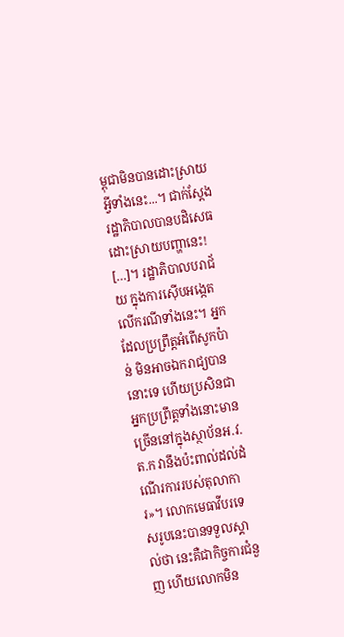ម្ពុជាមិនបានដោះស្រាយអ្វីទាំងនេះ...។ ជាក់ស្តែង រដ្ឋាភិបាលបានបដិសេធដោះស្រាយបញ្ហានេះ! […]។ រដ្ឋាភិបាលបរាជ័យ ក្នុងការស៊ើបអង្កេតលើករណីទាំងនេះ។ អ្នកដែលប្រព្រឹត្តអំពើសូកប៉ាន់ មិនអាចឯករាជ្យបាននោះទេ ហើយប្រសិនជាអ្នកប្រព្រឹត្តទាំងនោះមានច្រើននៅក្នុងស្ថាប័នអ.វ.ត.ក វានឹងប៉ះពាល់ដល់ដំណើរការរបស់តុលាការ»។ លោកមេធាវីបរទេសរូបនេះបានទទួលស្គាល់ថា នេះគឺជាកិច្ចការជំនួញ ហើយលោកមិន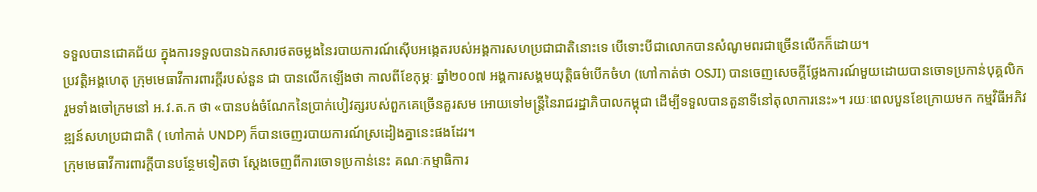ទទួលបានជោគជ័យ ក្នុងការទទួលបានឯកសារថតចម្លងនៃរបាយការណ៍ស៊ើបអង្កេតរបស់អង្គការសហប្រជាជាតិនោះទេ បើទោះបីជាលោកបានសំណូមពរជាច្រើនលើកក៏ដោយ។
ប្រវត្តិអង្គហេតុ ក្រុមមេធាវីការពារក្តីរបស់នួន ជា បានលើកឡើងថា កាលពីខែកុម្ភៈ ឆ្នាំ២០០៧ អង្គការសង្គមយុត្តិធម៌បើកចំហ (ហៅកាត់ថា OSJI) បានចេញសេចក្តីថ្លែងការណ៍មួយដោយបានចោទប្រកាន់បុគ្គលិក រួមទាំងចៅក្រមនៅ អ.វ.ត.ក ថា «បានបង់ចំណែកនៃប្រាក់បៀវត្សរបស់ពួកគេច្រើនគួរសម អោយទៅមន្រ្តីនៃរាជរដ្ឋាភិបាលកម្ពុជា ដើម្បីទទួលបានតួនាទីនៅតុលាការនេះ»។ រយៈពេលបួនខែក្រោយមក កម្មវិធីអភិវឌ្ឍន៍សហប្រជាជាតិ ( ហៅកាត់ UNDP) ក៏បានចេញរបាយការណ៍ស្រដៀងគ្នានេះផងដែរ។
ក្រុមមេធាវីការពារក្តីបានបន្ថែមទៀតថា ស្តែងចេញពីការចោទប្រកាន់នេះ គណៈកម្មាធិការ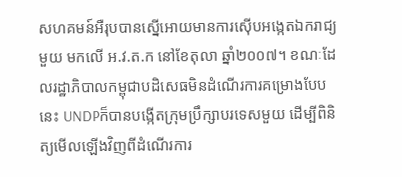សហគមន៍អឺរុបបានស្នើអោយមានការស៊ើបអង្កេតឯករាជ្យមួយ មកលើ អ.វ.ត.ក នៅខែតុលា ឆ្នាំ២០០៧។ ខណៈដែលរដ្ឋាភិបាលកម្ពុជាបដិសេធមិនដំណើរការគម្រោងបែបនេះ UNDPក៏បានបង្កើតក្រុមប្រឹក្សាបរទេសមួយ ដើម្បីពិនិត្យមើលឡើងវិញពីដំណើរការ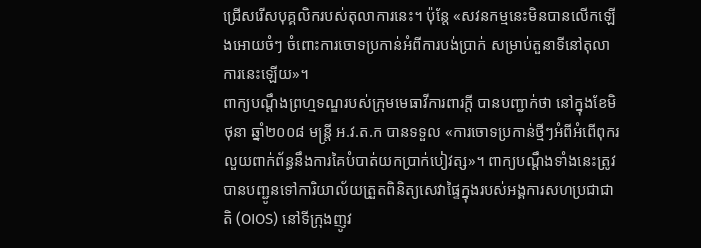ជ្រើសរើសបុគ្គលិករបស់តុលាការនេះ។ ប៉ុន្តែ «សវនកម្មនេះមិនបានលើកឡើងអោយចំៗ ចំពោះការចោទប្រកាន់អំពីការបង់ប្រាក់ សម្រាប់តួនាទីនៅតុលាការនេះឡើយ»។
ពាក្យបណ្តឹងព្រហ្មទណ្ឌរបស់ក្រុមមេធាវីការពារក្តី បានបញ្ជាក់ថា នៅក្នុងខែមិថុនា ឆ្នាំ២០០៨ មន្រ្តី អ.វ.ត.ក បានទទួល «ការចោទប្រកាន់ថ្មីៗអំពីអំពើពុករលួយពាក់ព័ន្ធនឹងការគៃបំបាត់យកប្រាក់បៀវត្ស»។ ពាក្យបណ្តឹងទាំងនេះត្រូវបានបញ្ជូនទៅការិយាល័យត្រួតពិនិត្យសេវាផ្ទៃក្នុងរបស់អង្គការសហប្រជាជាតិ (OIOS) នៅទីក្រុងញូវ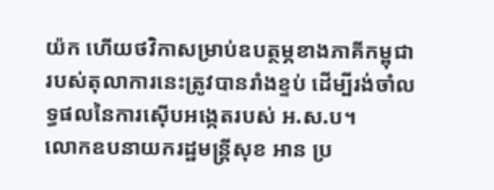យ៉ក ហើយថវិកាសម្រាប់ឧបត្ថម្ភខាងភាគីកម្ពុជារបស់តុលាការនេះត្រូវបានរាំងខ្ទប់ ដើម្បីរង់ចាំលទ្ធផលនៃការស៊ើបអង្កេតរបស់ អ.ស.ប។
លោកឧបនាយករដ្ឋមន្រ្តីសុខ អាន ប្រ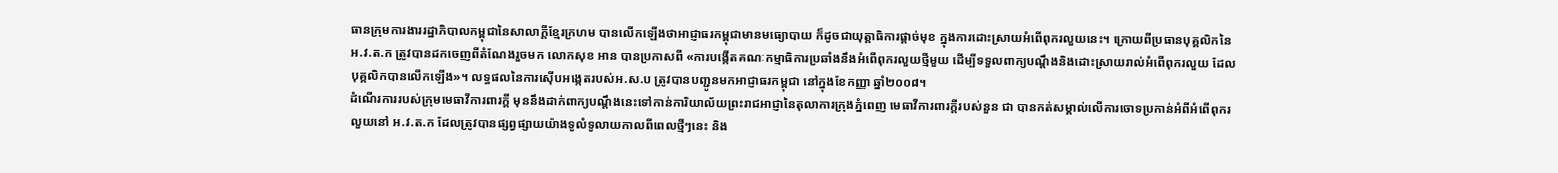ធានក្រុមការងាររដ្ឋាភិបាលកម្ពុជានៃសាលាក្តីខ្មែរក្រហម បានលើកឡើងថាអាជ្ញាធរកម្ពុជាមានមធ្យោបាយ ក៏ដូចជាយុត្តាធិការផ្តាច់មុខ ក្នុងការដោះស្រាយអំពើពុករលួយនេះ។ ក្រោយពីប្រធានបុគ្គលិកនៃ អ.វ.ត.ក ត្រូវបានដកចេញពីតំណែងរួចមក លោកសុខ អាន បានប្រកាសពី «ការបង្កើតគណៈកម្មាធិការប្រឆាំងនឹងអំពើពុករលួយថ្មីមួយ ដើម្បីទទួលពាក្យបណ្តឹងនិងដោះស្រាយរាល់អំពើពុករលួយ ដែលបុគ្គលិកបានលើកឡើង»។ លទ្ធផលនៃការស៊ើបអង្កេតរបស់អ.ស.ប ត្រូវបានបញ្ជូនមកអាជ្ញាធរកម្ពុជា នៅក្នុងខែកញ្ញា ឆ្នាំ២០០៨។
ដំណើរការរបស់ក្រុមមេធាវីការពារក្តី មុននឹងដាក់ពាក្យបណ្តឹងនេះទៅកាន់ការិយាល័យព្រះរាជអាជ្ញានៃតុលាការក្រុងភ្នំពេញ មេធាវីការពារក្តីរបស់នួន ជា បានកត់សម្គាល់លើការចោទប្រកាន់អំពីអំពើពុករលួយនៅ អ.វ.ត.ក ដែលត្រូវបានផ្សព្វផ្សាយយ៉ាងទូលំទូលាយកាលពីពេលថ្មីៗនេះ និង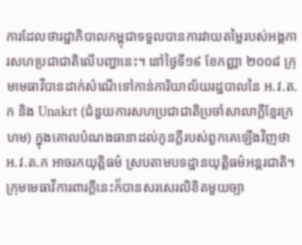ការដែលថារដ្ឋាភិបាលកម្ពុជាទទួលបានការវាយតម្លៃរបស់អង្គការសហប្រជាជាតិលើបញ្ហានេះ។ នៅថ្ងៃទី១៩ ខែកញ្ញា ២០០៨ ក្រុមមេធាវីបានដាក់សំណើទៅកាន់ការិយាល័យរដ្ឋបាលនៃ អ.វ.ត.ក និង Unakrt (ជំនួយការសហប្រជាជាតិប្រចាំសាលាក្តីខ្មែរក្រហម) ក្នុងគោលបំណងធានាដល់កូនក្តីរបស់ពួកគេឡើងវិញថា អ.វ.ត.ក អាចរកយុត្តិធម៌ ស្របតាមបទដ្ឋានយុត្តិធម៌អន្តរជាតិ។ ក្រុមមេធាវីការពារក្តីនេះក៏បានសរសេរលិខិតមួយច្បា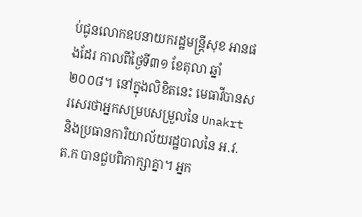ប់ជូនលោកឧបនាយករដ្ឋមន្រ្តីសុខ អានផងដែរ កាលពីថ្ងៃទី៣១ ខែតុលា ឆ្នាំ២០០៨។ នៅក្នុងលិខិតនេះ មេធាវីបានសរសេរថាអ្នកសម្របសម្រួលនៃ Unakrt និងប្រធានការិយាល័យរដ្ឋបាលនៃ អ.វ.ត.ក បានជួបពិភាក្សាគ្នា។ អ្នក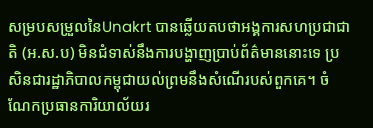សម្របសម្រួលនៃUnakrt បានឆ្លើយតបថាអង្គការសហប្រជាជាតិ (អ.ស.ប) មិនជំទាស់នឹងការបង្ហាញប្រាប់ព័ត៌មាននោះទេ ប្រសិនជារដ្ឋាភិបាលកម្ពុជាយល់ព្រមនឹងសំណើរបស់ពួកគេ។ ចំណែកប្រធានការិយាល័យរ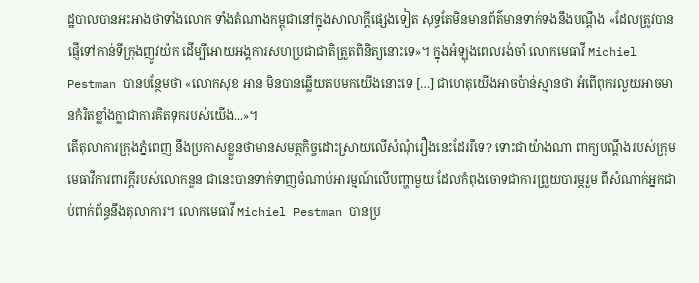ដ្ឋបាលបានអះអាងថាទាំងលោក ទាំងតំណាងកម្ពុជានៅក្នុងសាលាក្តីផ្សេងទៀត សុទ្ធតែមិនមានព័ត៌មានទាក់ទងនឹងបណ្តឹង «ដែលត្រូវបានផ្ញើទៅកាន់ទីក្រុងញូវយ៉ក ដើម្បីអោយអង្គការសហប្រជាជាតិត្រួតពិនិត្យនោះទេ»។ ក្នុងអំឡុងពេលរង់ចាំ លោកមេធាវី Michiel Pestman បានបន្ថែមថា «លោកសុខ អាន មិនបានឆ្លើយតបមកយើងនោះទេ […] ជាហេតុយើងអាចប៉ាន់ស្មានថា អំពើពុករលួយអាចមានកំរិតខ្លាំងក្លាជាការគិតទុករបស់យើង...»។
តើតុលាការក្រុងភ្នំពេញ នឹងប្រកាសខ្លួនថាមានសមត្ថកិច្ចដោះស្រាយលើសំណុំរឿងនេះដែររឺទេ? ទោះជាយ៉ាងណា ពាក្យបណ្តឹងរបស់ក្រុមមេធាវីការពារក្តីរបស់លោកនួន ជានេះបានទាក់ទាញចំណាប់អារម្មណ៍លើបញ្ហាមួយ ដែលកំពុងចោទជាការព្រួយបារម្ភរួម ពីសំណាក់អ្នកជាប់ពាក់ព័ន្ធនឹងតុលាការ។ លោកមេធាវី Michiel Pestman បានប្រ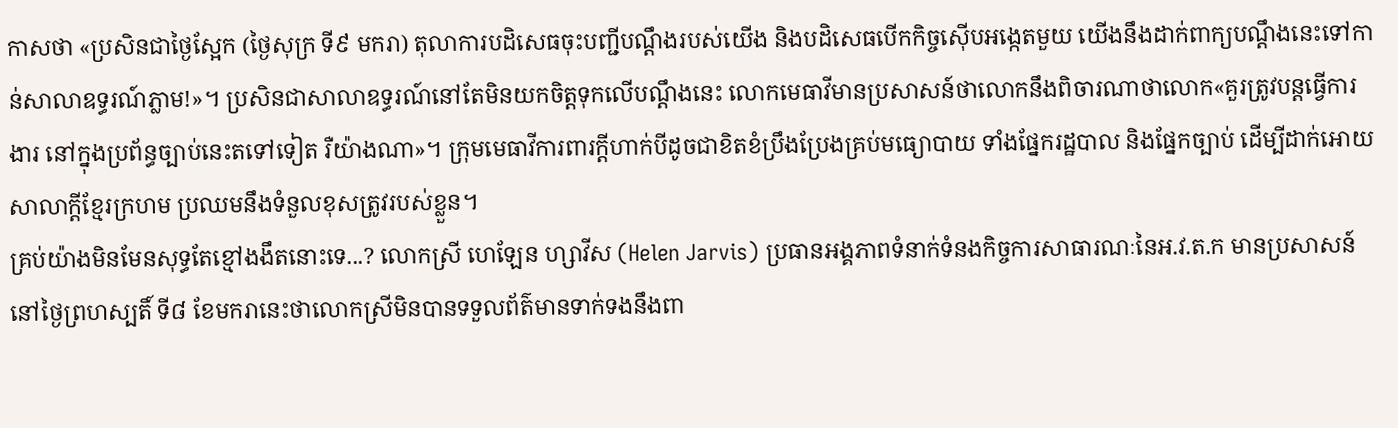កាសថា «ប្រសិនជាថ្ងៃស្អែក (ថ្ងៃសុក្រ ទី៩ មករា) តុលាការបដិសេធចុះបញ្ជីបណ្តឹងរបស់យើង និងបដិសេធបើកកិច្ចស៊ើបអង្កេតមួយ យើងនឹងដាក់ពាក្យបណ្តឹងនេះទៅកាន់សាលាឧទ្ធរណ៍ភ្លាម!»។ ប្រសិនជាសាលាឧទ្ធរណ៍នៅតែមិនយកចិត្តទុកលើបណ្តឹងនេះ លោកមេធាវីមានប្រសាសន៍ថាលោកនឹងពិចារណាថាលោក«គួរត្រូវបន្តធ្វើការងារ នៅក្នុងប្រព័ន្ធច្បាប់នេះតទៅទៀត រឺយ៉ាងណា»។ ក្រុមមេធាវីការពារក្តីហាក់បីដូចជាខិតខំប្រឹងប្រែងគ្រប់មធ្យោបាយ ទាំងផ្នែករដ្ឋបាល និងផ្នែកច្បាប់ ដើម្បីដាក់អោយសាលាក្តីខ្មែរក្រហម ប្រឈមនឹងទំនួលខុសត្រូវរបស់ខ្លួន។
គ្រប់យ៉ាងមិនមែនសុទ្ធតែខ្មៅងងឹតនោះទេ...? លោកស្រី ហេឡែន ហ្សាវីស (Helen Jarvis) ប្រធានអង្គភាពទំនាក់ទំនងកិច្ចការសាធារណៈនៃអ.វ.ត.ក មានប្រសាសន៍នៅថ្ងៃព្រហស្បតិ៍ ទី៨ ខែមករានេះថាលោកស្រីមិនបានទទួលព័ត៌មានទាក់ទងនឹងពា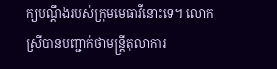ក្យបណ្តឹងរបស់ក្រុមមេធាវីនោះទេ។ លោកស្រីបានបញ្ជាក់ថាមន្រ្តីតុលាការ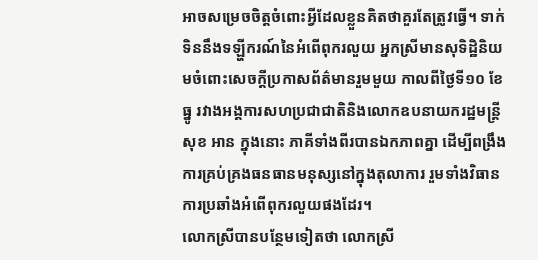អាចសម្រេចចិត្តចំពោះអ្វីដែលខ្លួនគិតថាគួរតែត្រូវធ្វើ។ ទាក់ទិននឹងទឡ្ហីករណ៍នៃអំពើពុករលួយ អ្នកស្រីមានសុទិដ្ឋិនិយមចំពោះសេចក្តីប្រកាសព័ត៌មានរួមមួយ កាលពីថ្ងៃទី១០ ខែធ្នូ រវាងអង្គការសហប្រជាជាតិនិងលោកឧបនាយករដ្ឋមន្រ្តីសុខ អាន ក្នុងនោះ ភាគីទាំងពីរបានឯកភាពគ្នា ដើម្បីពង្រឹងការគ្រប់គ្រងធនធានមនុស្សនៅក្នុងតុលាការ រួមទាំងវិធានការប្រឆាំងអំពើពុករលួយផងដែរ។
លោកស្រីបានបន្ថែមទៀតថា លោកស្រី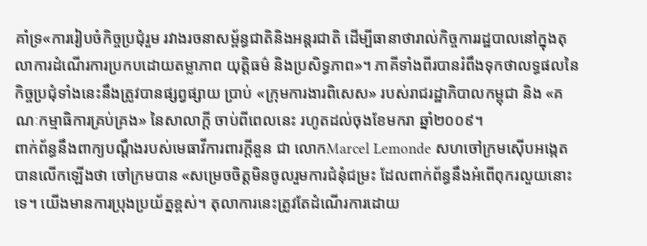គាំទ្រ«ការរៀបចំកិច្ចប្រជុំរួម រវាងរចនាសម្ព័ន្ធជាតិនិងអន្តរជាតិ ដើម្បីធានាថារាល់កិច្ចការរដ្ឋបាលនៅក្នុងតុលាការដំណើរការប្រកបដោយតម្លាភាព យុត្តិធម៌ និងប្រសិទ្ធភាព»។ ភាគីទាំងពីរបានរំពឹងទុកថាលទ្ធផលនៃកិច្ចប្រជុំទាំងនេះនឹងត្រូវបានផ្សព្វផ្សាយ ប្រាប់ «ក្រុមការងារពិសេស» របស់រាជរដ្ឋាភិបាលកម្ពុជា និង «គណៈកម្មាធិការគ្រប់គ្រង» នៃសាលាក្តី ចាប់ពីពេលនេះ រហូតដល់ចុងខែមករា ឆ្នាំ២០០៩។
ពាក់ព័ន្ធនឹងពាក្យបណ្តឹងរបស់មេធាវីការពារក្តីនួន ជា លោកMarcel Lemonde សហចៅក្រមស៊ើបអង្កេត បានលើកឡើងថា ចៅក្រមបាន «សម្រេចចិត្តមិនចូលរួមការជំនុំជម្រះ ដែលពាក់ព័ន្ធនឹងអំពើពុករលួយនោះទេ។ យើងមានការប្រុងប្រយ័ត្នខ្ពស់។ តុលាការនេះត្រូវតែដំណើរការដោយ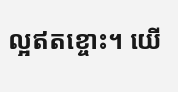ល្អឥតខ្ចោះ។ យើ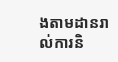ងតាមដានរាល់ការនិ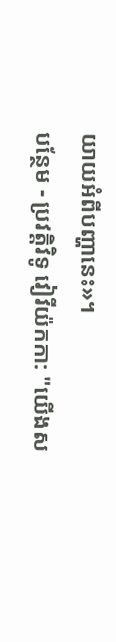យាយអំពីបញ្ហានេះ»។
បន្ថែម - ប្រវត្តិវិទូ វៀវីយ៉កកា: "យើងស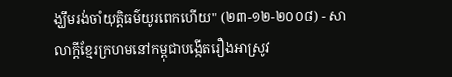ង្ឃឹមរង់ចាំយុត្តិធម៌យូរពេកហើយ" (២៣-១២-២០០៨) - សាលាក្តីខ្មែរក្រហមនៅកម្ពុជាបង្កើតរឿងអាស្រូវ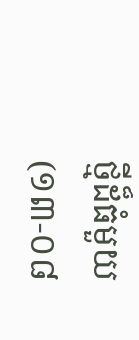ថ្មីដ៏ធំមួយ (១៣-០៨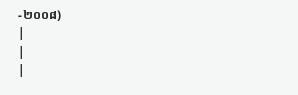-២០០៨)
|
|
|